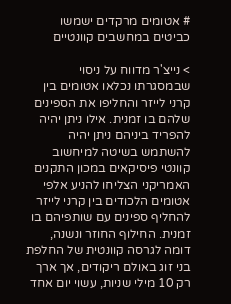# אטומים מרקדים ישמשו כביטים במחשבים קוונטיים

> נייצ'ר מדווח על ניסוי שבמסגרתו נכלאו אטומים בין קרני לייזר והחליפו את הספינים שלהם בו זמנית. אילו ניתן יהיה להפריד ביניהם ניתן יהיה להשתמש בשיטה למיחשוב קוונטי פיסיקאים במכון התקנים האמריקני הצליחו להניע אלפי אטומים הלכודים בין קרני לייזר להחליף ספינים עם שותפיהם בו זמנית. החילוף החוזר ונשנה, דומה לגרסה קוונטית של החלפת בני זוג באולם ריקודים, אך ארך רק 10 מילי שניות, עשוי יום אחד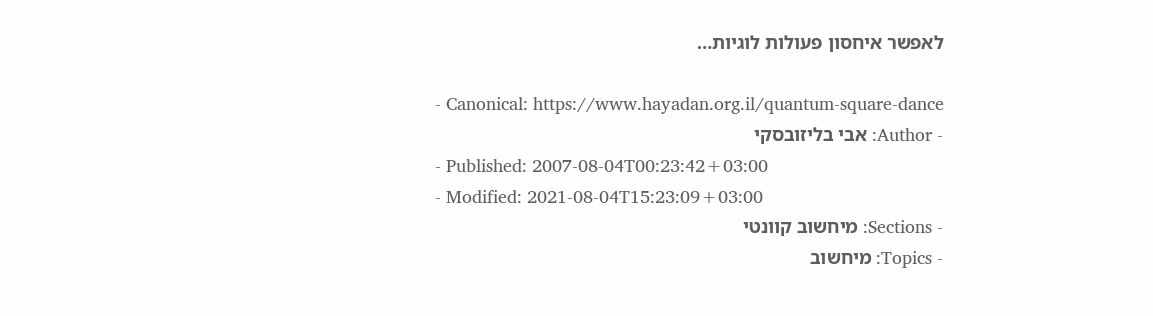לאפשר איחסון פעולות לוגיות…

- Canonical: https://www.hayadan.org.il/quantum-square-dance
- Author: אבי בליזובסקי
- Published: 2007-08-04T00:23:42+03:00
- Modified: 2021-08-04T15:23:09+03:00
- Sections: מיחשוב קוונטי
- Topics: מיחשוב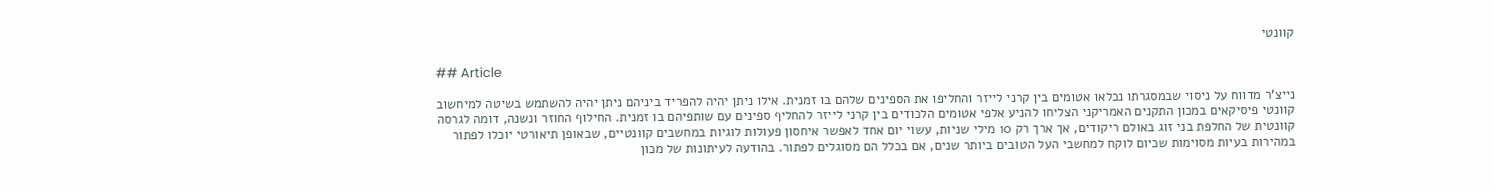קוונטי

## Article

נייצ'ר מדווח על ניסוי שבמסגרתו נכלאו אטומים בין קרני לייזר והחליפו את הספינים שלהם בו זמנית. אילו ניתן יהיה להפריד ביניהם ניתן יהיה להשתמש בשיטה למיחשוב קוונטי פיסיקאים במכון התקנים האמריקני הצליחו להניע אלפי אטומים הלכודים בין קרני לייזר להחליף ספינים עם שותפיהם בו זמנית. החילוף החוזר ונשנה, דומה לגרסה קוונטית של החלפת בני זוג באולם ריקודים, אך ארך רק 10 מילי שניות, עשוי יום אחד לאפשר איחסון פעולות לוגיות במחשבים קוונטיים, שבאופן תיאורטי יוכלו לפתור במהירות בעיות מסוימות שכיום לוקח למחשבי העל הטובים ביותר שנים, אם בכלל הם מסוגלים לפתור. בהודעה לעיתונות של מכון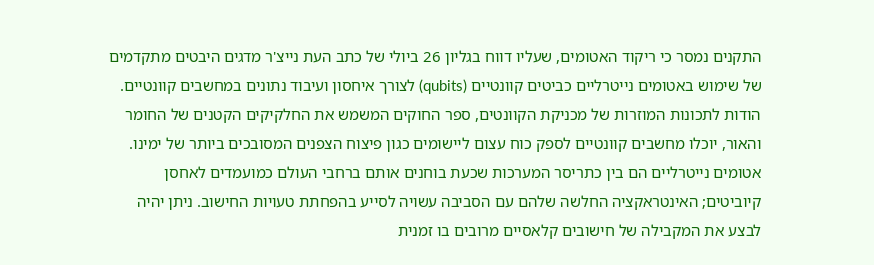התקנים נמסר כי ריקוד האטומים, שעליו דווח בגליון 26 ביולי של כתב העת נייצ'ר מדגים היבטים מתקדמים של שימוש באטומים נייטרליים כביטים קוונטיים (qubits) לצורך איחסון ועיבוד נתונים במחשבים קוונטיים. הודות לתכונות המוזרות של מכניקת הקוונטים, ספר החוקים המשמש את החלקיקים הקטנים של החומר והאור, יוכלו מחשבים קוונטיים לספק כוח עצום ליישומים כגון פיצוח הצפנים המסובכים ביותר של ימינו. אטומים נייטרליים הם בין כתריסר המערכות שכעת בוחנים אותם ברחבי העולם כמועמדים לאחסן קיוביטים; האינטראקציה החלשה שלהם עם הסביבה עשויה לסייע בהפחתת טעויות החישוב. ניתן יהיה לבצע את המקבילה של חישובים קלאסיים מרובים בו זמנית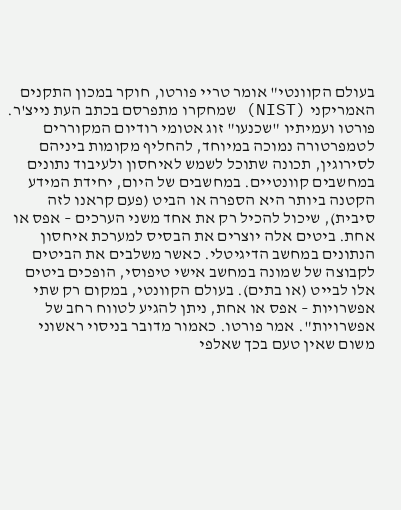בעולם הקוונטי" אומר טריי פורטו, חוקר במכון התקנים האמריקני (NIST) שמחקרו מתפרסם בכתב העת נייצ'ר. פורטו ועמיתיו "שכנעו" זוג אטומי רודיום המקוררים לטמפרטורה נמוכה במיוחד, להחליף מקומות ביניהם לסירוגין, תכונה שתוכל לשמש לאיחסון ולעיבוד נתונים במחשבים קוונטיים. במחשבים של היום, יחידת המידע הקטנה ביותר היא הספרה או הביט (פעם קראנו לזה סיבית), שיכול להכיל רק את אחד משני הערכים – אפס או אחת. ביטים אלה יוצרים את הבסיס למערכת איחסון הנתונים במחשב הדיגיטלי. כאשר משלבים את הביטים לקבוצה של שמונה במחשב אישי טיפוסי, הופכים ביטים אלו לבייט (או בתים). בעולם הקוונטי, במקום רק שתי אפשרויות – אפס או אחת, ניתן להגיע לטווח רחב של אפשרויות". אמר פורטו. כאמור מדובר בניסוי ראשוני משום שאין טעם בכך שאלפי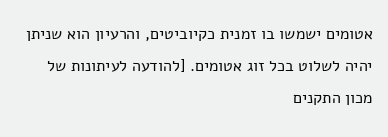אטומים ישמשו בו זמנית כקיוביטים, והרעיון הוא שניתן יהיה לשלוט בכל זוג אטומים. [להודעה לעיתונות של מכון התקנים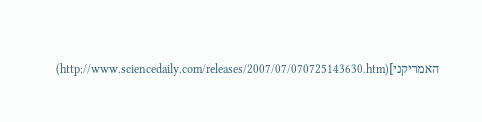האמריקני](http://www.sciencedaily.com/releases/2007/07/070725143630.htm)